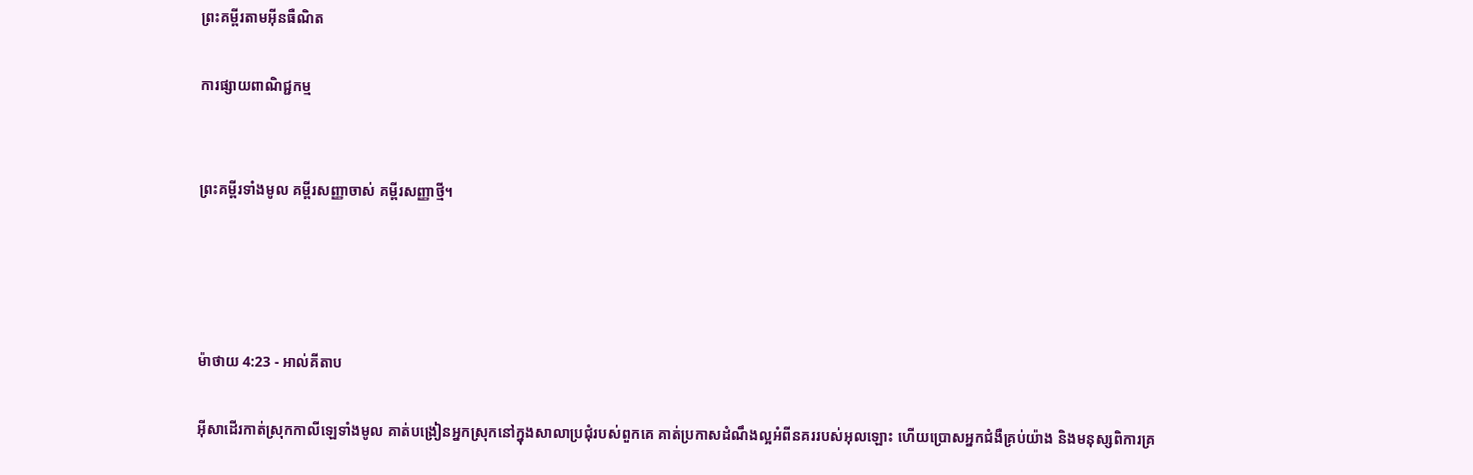ព្រះគម្ពីរតាមអ៊ីនធឺណិត

ការផ្សាយពាណិជ្ជកម្ម


ព្រះគម្ពីរទាំងមូល គម្ពីរសញ្ញាចាស់ គម្ពីរសញ្ញាថ្មី។




ម៉ាថាយ 4:23 - អាល់គីតាប

អ៊ីសាដើរកាត់ស្រុកកាលី‌ឡេទាំងមូល គាត់បង្រៀនអ្នកស្រុកនៅក្នុងសាលាប្រជុំរបស់ពួកគេ គាត់ប្រកាសដំណឹង‌ល្អអំពីនគររបស់អុលឡោះ ហើយប្រោសអ្នកជំងឺគ្រប់យ៉ាង និងមនុស្សពិការគ្រ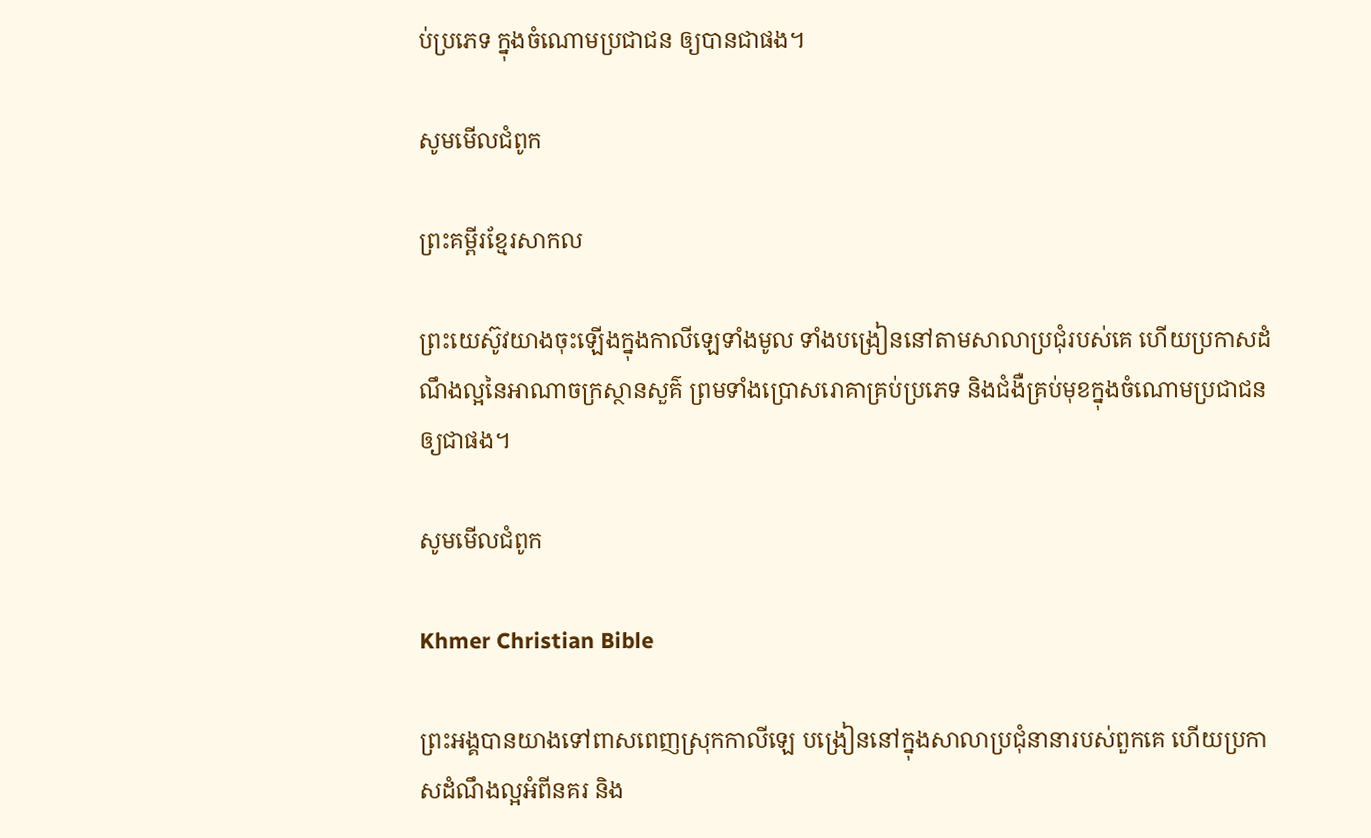ប់ប្រភេទ ក្នុងចំណោមប្រជា‌ជន ឲ្យបានជាផង។

សូមមើលជំពូក

ព្រះគម្ពីរខ្មែរសាកល

ព្រះយេស៊ូវយាងចុះឡើងក្នុងកាលីឡេទាំងមូល ទាំងបង្រៀននៅតាមសាលាប្រជុំរបស់គេ ហើយប្រកាសដំណឹងល្អនៃអាណាចក្រស្ថានសួគ៌ ព្រមទាំងប្រោសរោគាគ្រប់ប្រភេទ និងជំងឺគ្រប់មុខក្នុងចំណោមប្រជាជនឲ្យជាផង។

សូមមើលជំពូក

Khmer Christian Bible

ព្រះអង្គបានយាងទៅពាសពេញស្រុកកាលីឡេ បង្រៀននៅក្នុងសាលាប្រជុំនានារបស់ពួកគេ ហើយប្រកាសដំណឹងល្អអំពីនគរ និង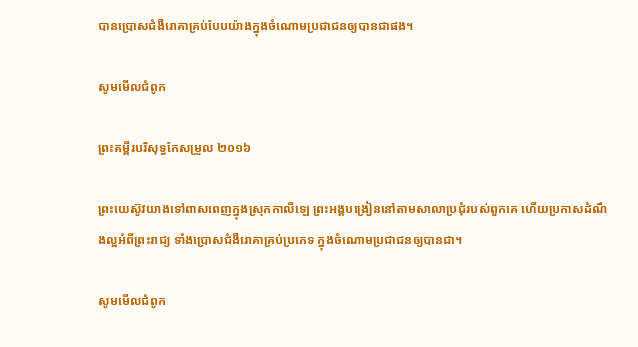បានប្រោសជំងឺរោគាគ្រប់បែបយ៉ាងក្នុងចំណោមប្រជាជនឲ្យបានជាផង‍។

សូមមើលជំពូក

ព្រះគម្ពីរបរិសុទ្ធកែសម្រួល ២០១៦

ព្រះ‌យេស៊ូវយាងទៅពាស‌ពេញក្នុងស្រុកកាលីឡេ ព្រះ‌អង្គបង្រៀននៅតាមសាលាប្រជុំរបស់ពួកគេ ហើយប្រកាសដំណឹងល្អអំពីព្រះ‌រាជ្យ ទាំងប្រោសជំងឺរោគាគ្រប់ប្រភេទ ក្នុងចំណោមប្រជា‌ជនឲ្យបានជា។

សូមមើលជំពូក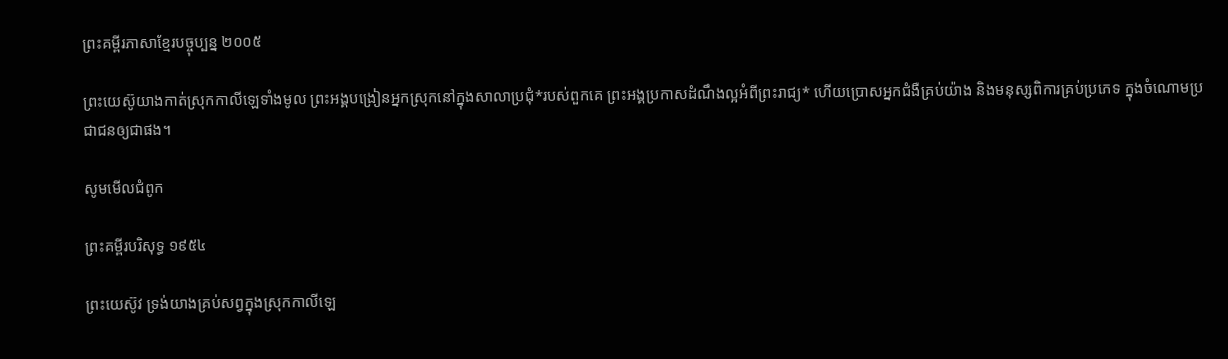ព្រះគម្ពីរភាសាខ្មែរបច្ចុប្បន្ន ២០០៥

ព្រះ‌យេស៊ូយាងកាត់ស្រុកកាលី‌ឡេទាំងមូល ព្រះអង្គបង្រៀនអ្នកស្រុកនៅក្នុងសាលាប្រជុំ*របស់ពួកគេ ព្រះអង្គប្រកាសដំណឹង‌ល្អអំពីព្រះ‌រាជ្យ* ហើយប្រោសអ្នកជំងឺគ្រប់យ៉ាង និងមនុស្សពិការគ្រប់ប្រភេទ ក្នុងចំណោមប្រជា‌ជនឲ្យជាផង។

សូមមើលជំពូក

ព្រះគម្ពីរបរិសុទ្ធ ១៩៥៤

ព្រះ‌យេស៊ូវ ទ្រង់យាងគ្រប់សព្វក្នុងស្រុកកាលី‌ឡេ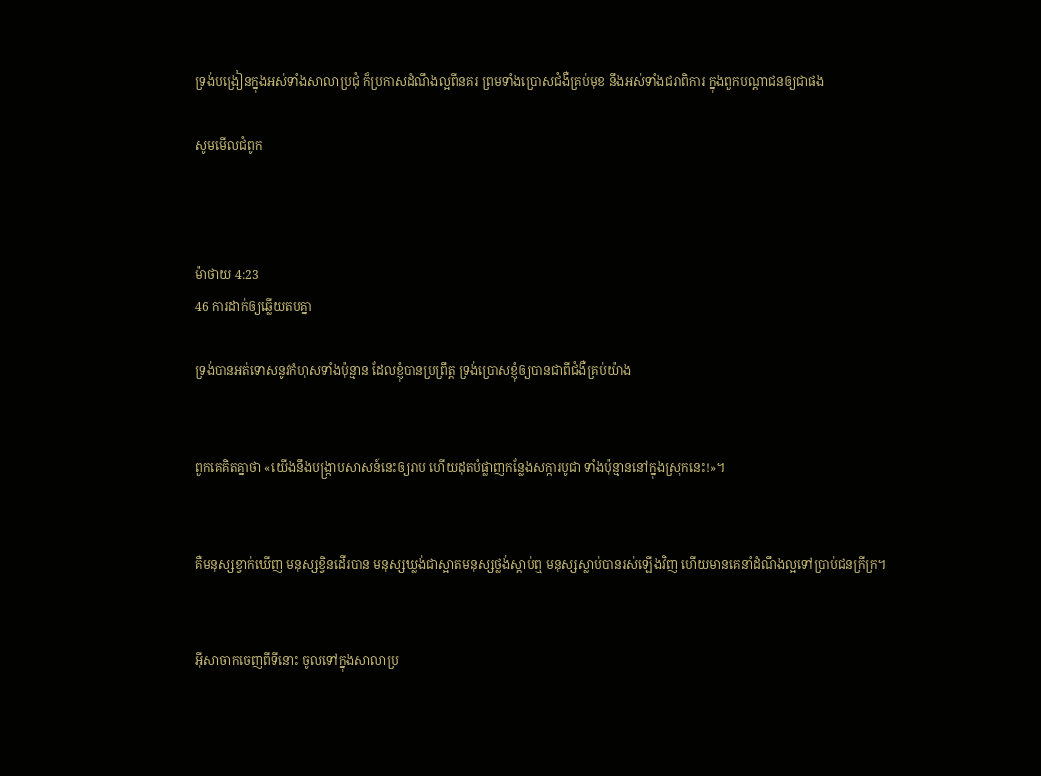ទ្រង់បង្រៀនក្នុងអស់ទាំងសាលាប្រជុំ ក៏ប្រកាសដំណឹងល្អពីនគរ ព្រមទាំងប្រោសជំងឺគ្រប់មុខ នឹងអស់ទាំងជរាពិការ ក្នុងពួកបណ្តាជនឲ្យជាផង

សូមមើលជំពូក



ម៉ាថាយ 4:23
46 ការដាក់ឲ្យឆ្លើយតបគ្នា

ទ្រង់បានអត់‌ទោសនូវកំហុសទាំងប៉ុន្មាន ដែលខ្ញុំបានប្រព្រឹត្ត ទ្រង់ប្រោសខ្ញុំឲ្យបានជាពីជំងឺគ្រប់យ៉ាង


ពួកគេគិតគ្នាថា «យើងនឹងបង្ក្រាបសាសន៍នេះឲ្យរាប ហើយដុតបំផ្លាញកន្លែងសក្ការ‌បូជា ទាំងប៉ុន្មាននៅក្នុងស្រុកនេះ!»។


គឺមនុស្សខ្វាក់ឃើញ មនុស្សខ្វិនដើរបាន មនុស្សឃ្លង់ជាស្អាតមនុស្សថ្លង់ស្ដាប់ឮ មនុស្សស្លាប់បានរស់ឡើងវិញ ហើយមានគេនាំដំណឹង‌ល្អទៅប្រាប់ជនក្រីក្រ។


អ៊ីសាចាកចេញពីទីនោះ ចូលទៅក្នុងសាលាប្រ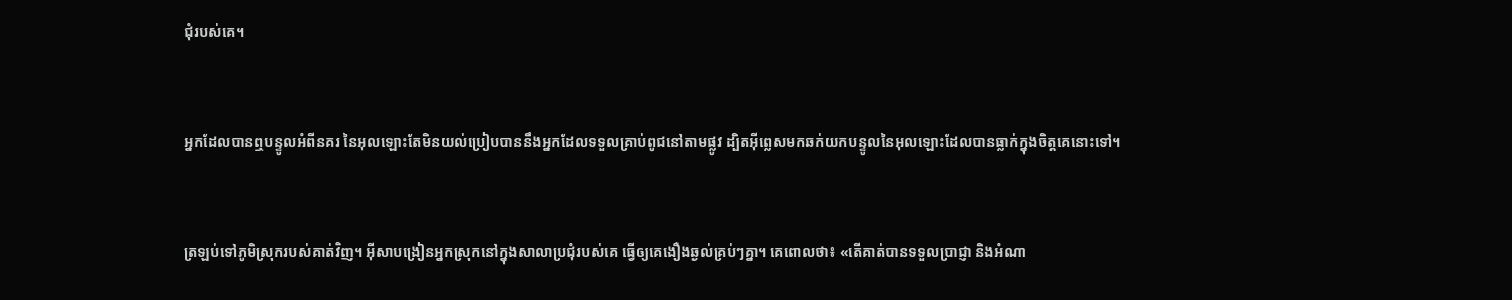ជុំរបស់គេ។


អ្នកដែលបានឮបន្ទូលអំពីនគរ នៃអុលឡោះតែមិនយល់ប្រៀបបាននឹងអ្នកដែលទទួលគ្រាប់ពូជនៅតាមផ្លូវ ដ្បិតអ៊ីព្លេសមកឆក់យកបន្ទូលនៃអុលឡោះដែលបានធ្លាក់ក្នុងចិត្ដគេនោះទៅ។


ត្រឡប់ទៅភូមិស្រុករបស់គាត់វិញ។ អ៊ីសាបង្រៀនអ្នកស្រុកនៅក្នុងសាលាប្រជុំរបស់គេ ធ្វើឲ្យគេងឿង‌ឆ្ងល់គ្រប់ៗគ្នា។ គេពោលថា៖ «តើគាត់បានទទួលប្រាជ្ញា និងអំណា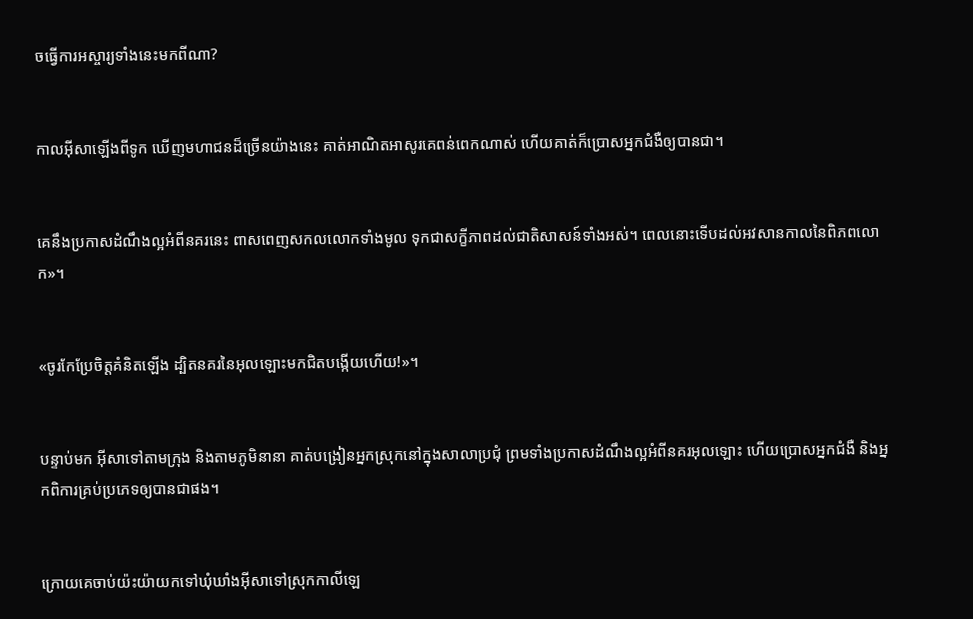ចធ្វើការអស្ចារ្យទាំងនេះមកពីណា?


កាលអ៊ីសាឡើងពីទូក ឃើញមហា‌ជនដ៏ច្រើនយ៉ាងនេះ គាត់អាណិត‌អាសូរគេពន់ពេកណាស់ ហើយគាត់ក៏ប្រោសអ្នកជំងឺឲ្យបានជា។


គេនឹងប្រកាសដំណឹង‌ល្អអំពីនគរនេះ ពាស‌ពេញសកលលោកទាំងមូល ទុកជាសក្ខី‌ភាពដល់ជាតិសាសន៍ទាំងអស់។ ពេលនោះទើបដល់អវសានកាលនៃពិភពលោក»។


«ចូរកែប្រែចិត្ដគំនិតឡើង ដ្បិតនគរនៃអុលឡោះមកជិតបង្កើយហើយ!»។


បន្ទាប់មក អ៊ីសាទៅតាមក្រុង និងតាមភូមិនានា គាត់បង្រៀនអ្នកស្រុកនៅក្នុងសាលាប្រជុំ ព្រមទាំងប្រកាសដំណឹង‌ល្អអំពីនគរអុលឡោះ ហើយប្រោសអ្នកជំងឺ និងអ្នកពិការគ្រប់ប្រភេទឲ្យបានជាផង។


ក្រោយគេចាប់យ៉ះយ៉ាយកទៅឃុំ‌ឃាំងអ៊ីសាទៅស្រុកកាលី‌ឡេ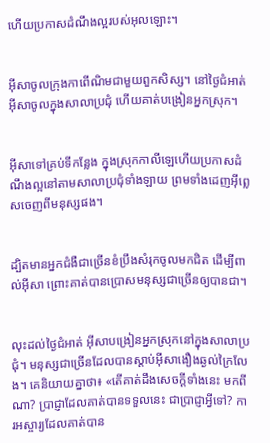ហើយប្រកាសដំណឹង‌ល្អរបស់អុលឡោះ។


អ៊ីសាចូលក្រុងកាពើ‌ណិមជាមួយពួកសិស្ស។ នៅថ្ងៃជំអាត់ អ៊ីសាចូលក្នុងសាលាប្រជុំ ហើយគាត់បង្រៀនអ្នកស្រុក។


អ៊ីសាទៅគ្រប់ទីកន្លែង ក្នុងស្រុកកាលី‌ឡេហើយប្រកាសដំណឹង‌ល្អនៅតាមសាលាប្រជុំទាំង‌ឡាយ ព្រមទាំងដេញអ៊ីព្លេសចេញពីមនុស្សផង។


ដ្បិតមានអ្នកជំងឺជាច្រើនខំប្រឹងសំរុកចូលមកជិត ដើម្បីពាល់អ៊ីសា ព្រោះគាត់បានប្រោសមនុស្សជាច្រើនឲ្យបានជា។


លុះដល់ថ្ងៃជំអាត់ អ៊ីសាបង្រៀនអ្នកស្រុកនៅក្នុងសាលាប្រជុំ។ មនុស្សជាច្រើនដែលបានស្ដាប់អ៊ីសាងឿង‌ឆ្ងល់ក្រៃ‌លែង។ គេនិយាយគ្នាថា៖ «តើគាត់ដឹងសេចក្ដីទាំងនេះ មកពីណា? ប្រាជ្ញាដែលគាត់បានទទួលនេះ ជាប្រាជ្ញាអ្វីទៅ? ការ‌អស្ចារ្យដែលគាត់បាន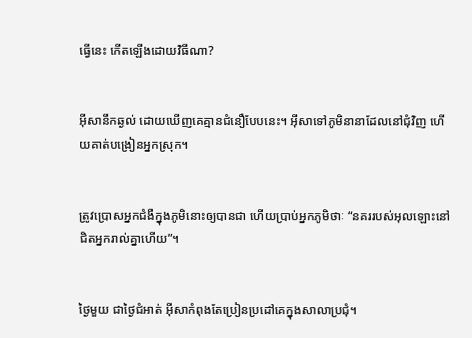ធ្វើនេះ កើតឡើងដោយវិធីណា?


អ៊ីសានឹកឆ្ងល់ ដោយឃើញគេគ្មានជំនឿបែបនេះ។ អ៊ីសាទៅភូមិនានាដែលនៅជុំ‌វិញ ហើយគាត់បង្រៀនអ្នកស្រុក។


ត្រូវប្រោសអ្នកជំងឺក្នុងភូមិនោះឲ្យបានជា ហើយប្រាប់អ្នកភូមិថាៈ “នគររបស់អុលឡោះនៅជិតអ្នករាល់គ្នាហើយ”។


ថ្ងៃមួយ ជាថ្ងៃជំអាត់ អ៊ីសាកំពុងតែប្រៀន‌ប្រដៅគេក្នុងសាលាប្រជុំ។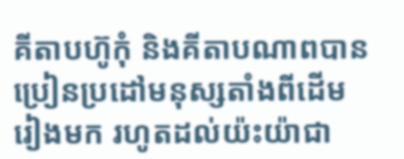គីតាបហ៊ូកុំ និងគីតាបណាពបានប្រៀន‌ប្រដៅមនុស្សតាំងពីដើមរៀងមក រហូតដល់យ៉ះយ៉ាជា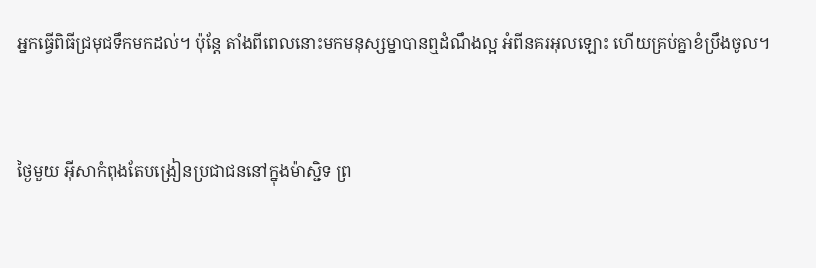អ្នកធ្វើពិធីជ្រមុជទឹកមកដល់។ ប៉ុន្តែ តាំងពីពេលនោះមកមនុស្ស‌ម្នាបានឮដំណឹង‌ល្អ អំពីនគរអុលឡោះ ហើយគ្រប់គ្នាខំប្រឹងចូល។


ថ្ងៃមួយ អ៊ីសាកំពុងតែបង្រៀនប្រជា‌ជននៅក្នុងម៉ាស្ជិទ ព្រ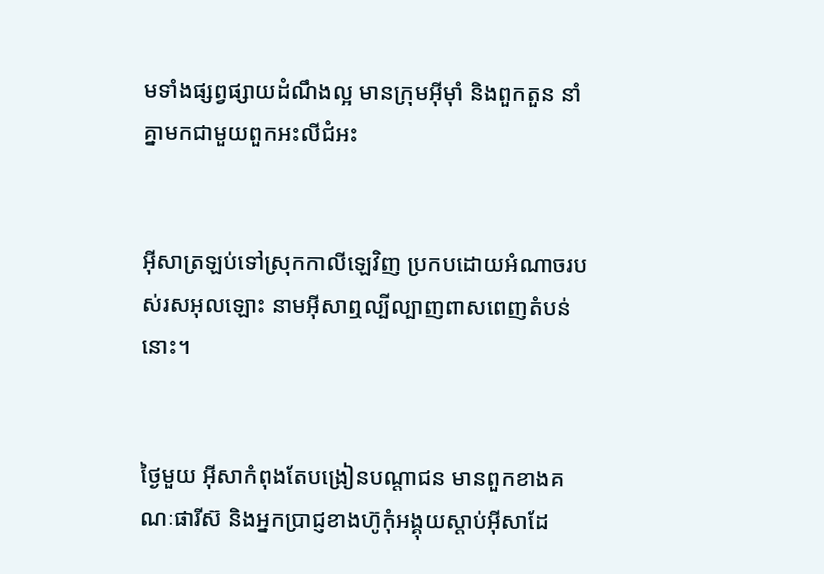មទាំងផ្សព្វ‌ផ្សាយដំណឹង‌ល្អ មានក្រុមអ៊ីម៉ាំ និងពួកតួន នាំគ្នាមកជាមួយពួកអះលី‌ជំអះ


អ៊ីសាត្រឡប់ទៅស្រុកកាលី‌ឡេវិញ ប្រកបដោយអំណាចរបស់រស‌អុលឡោះ នាមអ៊ីសាឮល្បីល្បាញពាស‌ពេញតំបន់នោះ។


ថ្ងៃមួយ អ៊ីសាកំពុងតែបង្រៀនបណ្ដា‌ជន មានពួកខាងគណៈផារីស៊ និងអ្នកប្រាជ្ញខាងហ៊ូកុំអង្គុយស្ដាប់អ៊ីសាដែ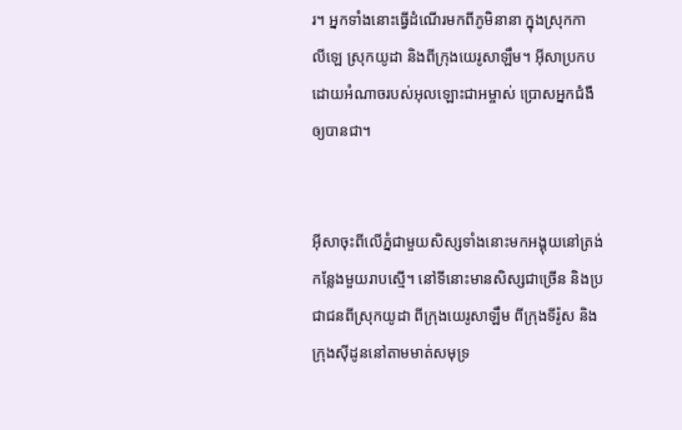រ។ អ្នកទាំងនោះធ្វើដំណើរមកពីភូមិនានា ក្នុងស្រុកកាលី‌ឡេ ស្រុកយូដា និងពីក្រុងយេរូ‌សាឡឹម។ អ៊ីសាប្រកបដោយអំណាចរបស់អុលឡោះ‌ជាអម្ចាស់ ប្រោសអ្នកជំងឺឲ្យបានជា។


អ៊ីសាចុះពីលើភ្នំជាមួយសិស្សទាំងនោះមកអង្គុយនៅត្រង់កន្លែងមួយរាបស្មើ។ នៅទីនោះមានសិស្សជាច្រើន និងប្រជា‌ជនពីស្រុកយូដា ពីក្រុងយេរូ‌សាឡឹម ពីក្រុងទីរ៉ូស និងក្រុងស៊ីដូននៅតាមមាត់សមុទ្រ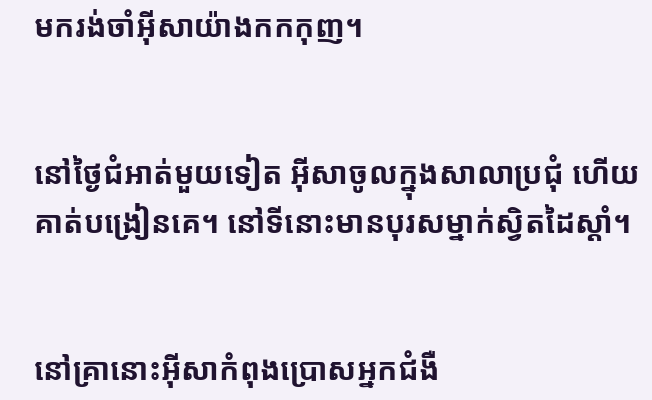មករង់‌ចាំអ៊ីសាយ៉ាងកក‌កុញ។


នៅថ្ងៃជំអាត់មួយទៀត អ៊ីសាចូលក្នុងសាលាប្រជុំ ហើយគាត់បង្រៀនគេ។ នៅទីនោះមានបុរសម្នាក់ស្វិតដៃស្ដាំ។


នៅគ្រានោះអ៊ីសាកំពុងប្រោសអ្នកជំងឺ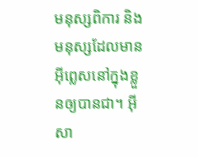មនុស្សពិការ និងមនុស្សដែលមានអ៊ីព្លេសនៅក្នុងខ្លួនឲ្យបានជា។ អ៊ីសា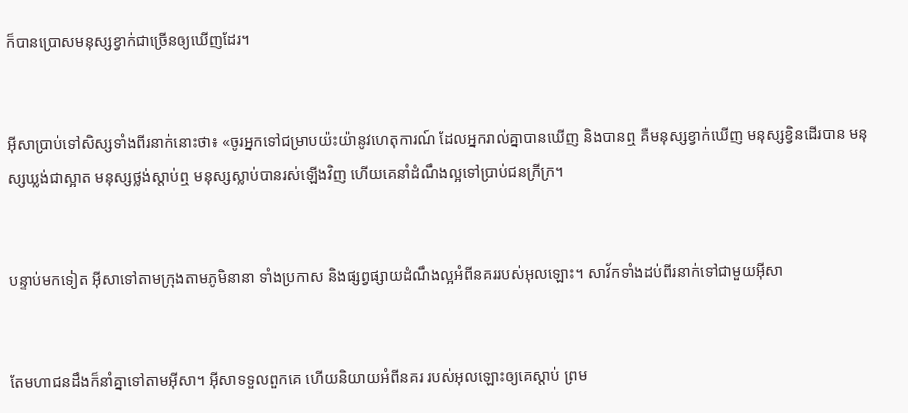ក៏បានប្រោសមនុស្សខ្វាក់ជាច្រើនឲ្យឃើញដែរ។


អ៊ីសាប្រាប់ទៅសិស្សទាំងពីរនាក់នោះថា៖ «ចូរអ្នកទៅជម្រាបយ៉ះយ៉ានូវហេតុ‌ការណ៍ ដែលអ្នករាល់គ្នាបានឃើញ និងបានឮ គឺមនុស្សខ្វាក់ឃើញ មនុស្សខ្វិនដើរបាន មនុស្សឃ្លង់ជាស្អាត មនុស្សថ្លង់ស្ដាប់ឮ មនុស្សស្លាប់បានរស់ឡើងវិញ ហើយគេនាំដំណឹង‌ល្អទៅប្រាប់ជនក្រីក្រ។


បន្ទាប់មកទៀត អ៊ីសាទៅតាមក្រុងតាមភូមិនានា ទាំងប្រកាស និងផ្សព្វ‌ផ្សាយដំណឹង‌ល្អអំពីនគររបស់អុលឡោះ។ សាវ័កទាំងដប់‌ពីរនាក់ទៅជាមួយអ៊ីសា


តែមហា‌ជនដឹងក៏នាំគ្នាទៅតាមអ៊ីសា។ អ៊ីសាទទួលពួកគេ ហើយនិយាយអំពីនគរ របស់អុលឡោះឲ្យគេស្ដាប់ ព្រម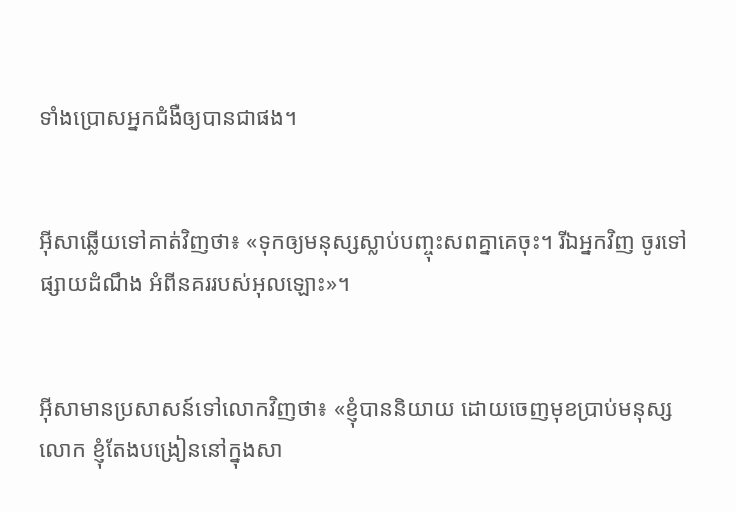ទាំងប្រោសអ្នកជំងឺឲ្យបានជាផង។


អ៊ីសាឆ្លើយទៅគាត់វិញថា៖ «ទុកឲ្យមនុស្សស្លាប់បញ្ចុះសពគ្នាគេចុះ។ រីឯអ្នកវិញ ចូរទៅផ្សាយដំណឹង អំពីនគររបស់អុលឡោះ»។


អ៊ីសាមានប្រសាសន៍ទៅលោកវិញថា៖ «ខ្ញុំបាននិយាយ ដោយចេញមុខប្រាប់មនុស្សលោក ខ្ញុំតែងបង្រៀននៅក្នុងសា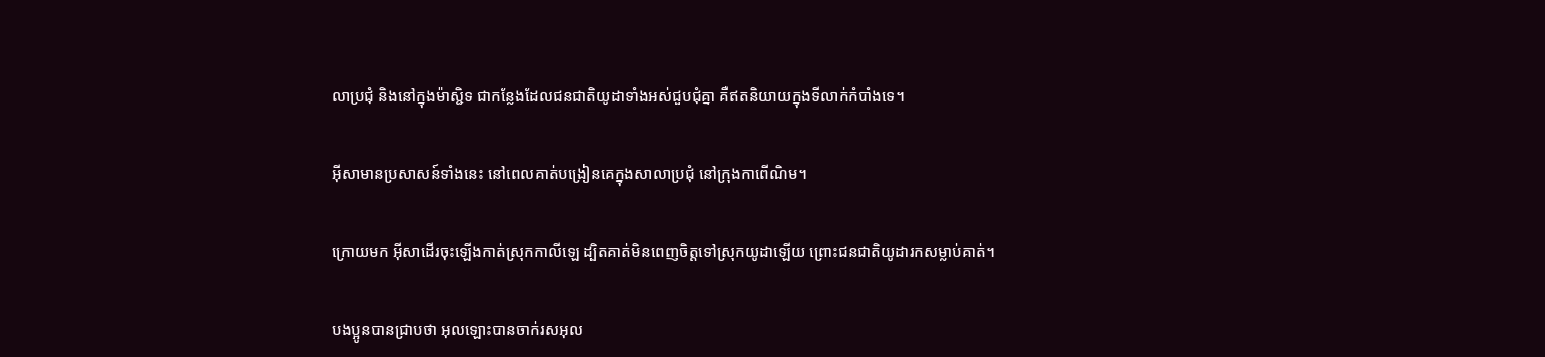លាប្រជុំ និងនៅក្នុងម៉ាស្ជិទ ជាកន្លែងដែលជន‌ជាតិយូដាទាំងអស់ជួប‌ជុំគ្នា គឺឥតនិយាយក្នុងទីលាក់កំបាំងទេ។


អ៊ីសាមានប្រសាសន៍ទាំងនេះ នៅពេលគាត់បង្រៀនគេក្នុងសាលាប្រជុំ នៅក្រុងកាពើ‌ណិម។


ក្រោយមក អ៊ីសាដើរចុះឡើងកាត់ស្រុកកាលី‌ឡេ ដ្បិតគាត់មិនពេញចិត្តទៅស្រុកយូដាឡើយ ព្រោះជន‌ជាតិយូដារកសម្លាប់គាត់។


បងប្អូនបានជ្រាបថា អុលឡោះបានចាក់រស‌អុល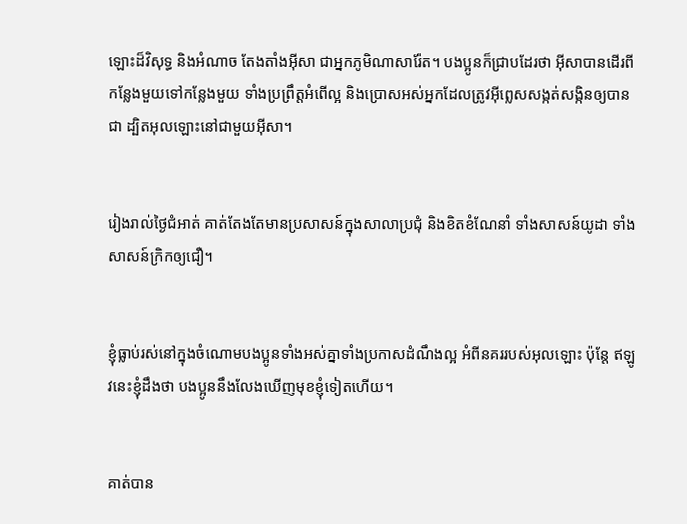ឡោះដ៏វិសុទ្ធ និងអំណាច តែង‌តាំងអ៊ីសា ជាអ្នកភូមិណាសារ៉ែត។ បងប្អូនក៏ជ្រាបដែរថា អ៊ីសាបានដើរពីកន្លែងមួយទៅកន្លែងមួយ ទាំងប្រព្រឹត្ដអំពើល្អ និងប្រោសអស់អ្នកដែលត្រូវអ៊ីព្លេសសង្កត់‌សង្កិនឲ្យបានជា ដ្បិតអុលឡោះនៅជាមួយអ៊ីសា។


រៀងរាល់ថ្ងៃជំអាត់ គាត់តែងតែមានប្រសាសន៍ក្នុងសាលាប្រជុំ និងខិត‌ខំណែ‌នាំ ទាំងសាសន៍យូដា ទាំងសាសន៍ក្រិកឲ្យជឿ។


ខ្ញុំធ្លាប់រស់នៅក្នុងចំណោមបងប្អូនទាំងអស់គ្នាទាំងប្រកាសដំណឹង‌ល្អ អំពីនគររបស់អុលឡោះ ប៉ុន្ដែ ឥឡូវនេះខ្ញុំដឹងថា បងប្អូននឹងលែងឃើញមុខខ្ញុំទៀតហើយ។


គាត់បាន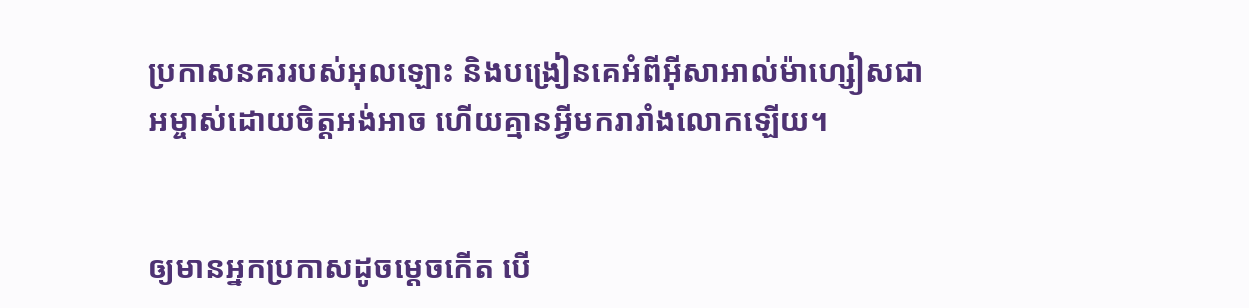ប្រកាសនគររបស់អុលឡោះ និងបង្រៀនគេអំពីអ៊ីសា‌អាល់ម៉ា‌ហ្សៀសជាអម្ចាស់ដោយចិត្ដអង់‌អាច ហើយគ្មានអ្វីមករា‌រាំងលោកឡើយ។


ឲ្យមានអ្នកប្រកាសដូចម្ដេចកើត បើ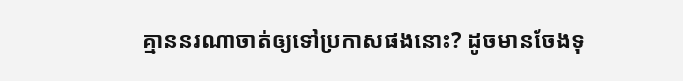គ្មាននរណាចាត់ឲ្យទៅប្រកាសផងនោះ? ដូចមានចែងទុ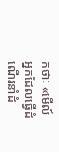កថាៈ «មើល៍ អ្នកដែលធ្វើដំណើរនាំដំ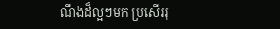ណឹងដ៏ល្អៗមក ប្រសើររុ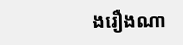ង‌រឿងណា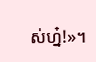ស់ហ្ន៎!»។